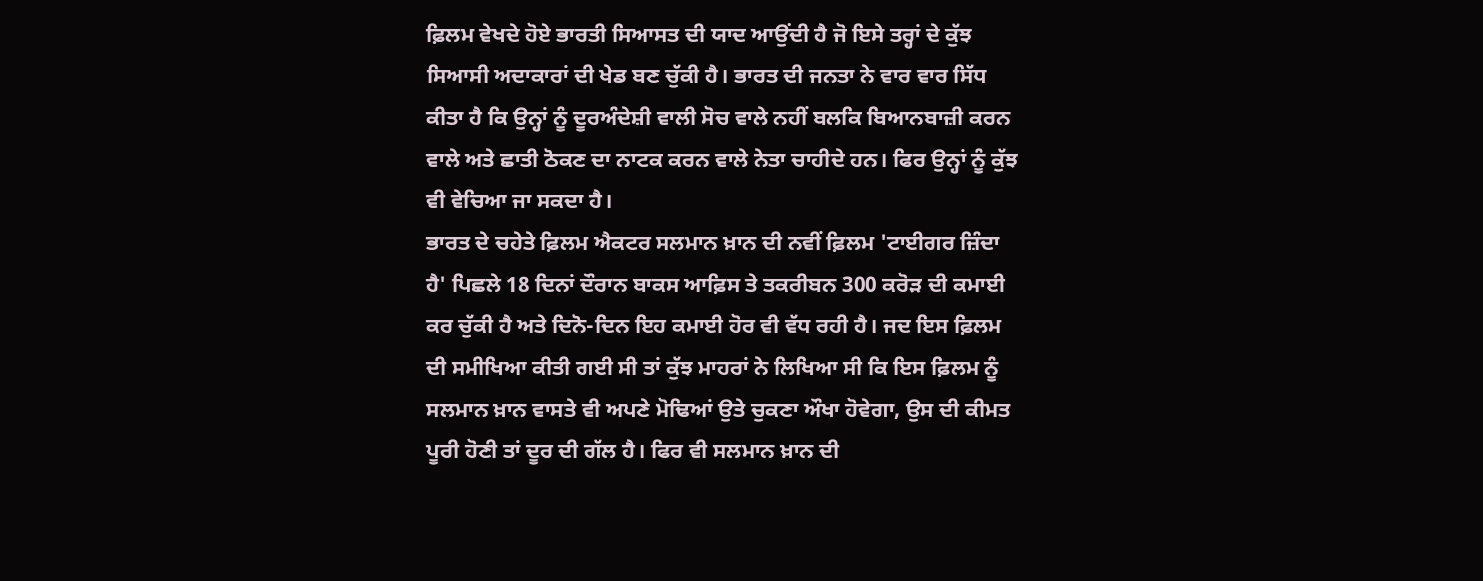ਫ਼ਿਲਮ ਵੇਖਦੇ ਹੋਏ ਭਾਰਤੀ ਸਿਆਸਤ ਦੀ ਯਾਦ ਆਉਂਦੀ ਹੈ ਜੋ ਇਸੇ ਤਰ੍ਹਾਂ ਦੇ ਕੁੱਝ ਸਿਆਸੀ ਅਦਾਕਾਰਾਂ ਦੀ ਖੇਡ ਬਣ ਚੁੱਕੀ ਹੈ। ਭਾਰਤ ਦੀ ਜਨਤਾ ਨੇ ਵਾਰ ਵਾਰ ਸਿੱਧ ਕੀਤਾ ਹੈ ਕਿ ਉਨ੍ਹਾਂ ਨੂੰ ਦੂਰਅੰਦੇਸ਼ੀ ਵਾਲੀ ਸੋਚ ਵਾਲੇ ਨਹੀਂ ਬਲਕਿ ਬਿਆਨਬਾਜ਼ੀ ਕਰਨ ਵਾਲੇ ਅਤੇ ਛਾਤੀ ਠੋਕਣ ਦਾ ਨਾਟਕ ਕਰਨ ਵਾਲੇ ਨੇਤਾ ਚਾਹੀਦੇ ਹਨ। ਫਿਰ ਉਨ੍ਹਾਂ ਨੂੰ ਕੁੱਝ ਵੀ ਵੇਚਿਆ ਜਾ ਸਕਦਾ ਹੈ।
ਭਾਰਤ ਦੇ ਚਹੇਤੇ ਫ਼ਿਲਮ ਐਕਟਰ ਸਲਮਾਨ ਖ਼ਾਨ ਦੀ ਨਵੀਂ ਫ਼ਿਲਮ 'ਟਾਈਗਰ ਜ਼ਿੰਦਾ ਹੈ' ਪਿਛਲੇ 18 ਦਿਨਾਂ ਦੌਰਾਨ ਬਾਕਸ ਆਫ਼ਿਸ ਤੇ ਤਕਰੀਬਨ 300 ਕਰੋੜ ਦੀ ਕਮਾਈ ਕਰ ਚੁੱਕੀ ਹੈ ਅਤੇ ਦਿਨੋ-ਦਿਨ ਇਹ ਕਮਾਈ ਹੋਰ ਵੀ ਵੱਧ ਰਹੀ ਹੈ। ਜਦ ਇਸ ਫ਼ਿਲਮ ਦੀ ਸਮੀਖਿਆ ਕੀਤੀ ਗਈ ਸੀ ਤਾਂ ਕੁੱਝ ਮਾਹਰਾਂ ਨੇ ਲਿਖਿਆ ਸੀ ਕਿ ਇਸ ਫ਼ਿਲਮ ਨੂੰ ਸਲਮਾਨ ਖ਼ਾਨ ਵਾਸਤੇ ਵੀ ਅਪਣੇ ਮੋਢਿਆਂ ਉਤੇ ਚੁਕਣਾ ਔਖਾ ਹੋਵੇਗਾ, ਉਸ ਦੀ ਕੀਮਤ ਪੂਰੀ ਹੋਣੀ ਤਾਂ ਦੂਰ ਦੀ ਗੱਲ ਹੈ। ਫਿਰ ਵੀ ਸਲਮਾਨ ਖ਼ਾਨ ਦੀ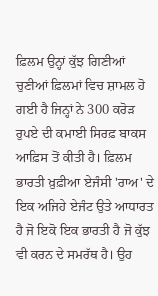ਫ਼ਿਲਮ ਉਨ੍ਹਾਂ ਕੁੱਝ ਗਿਣੀਆਂ ਚੁਣੀਆਂ ਫ਼ਿਲਮਾਂ ਵਿਚ ਸ਼ਾਮਲ ਹੋ ਗਈ ਹੈ ਜਿਨ੍ਹਾਂ ਨੇ 300 ਕਰੋੜ ਰੁਪਏ ਦੀ ਕਮਾਈ ਸਿਰਫ਼ ਬਾਕਸ ਆਫ਼ਿਸ ਤੋਂ ਕੀਤੀ ਹੈ। ਫ਼ਿਲਮ ਭਾਰਤੀ ਖ਼ੁਫ਼ੀਆ ਏਜੰਸੀ 'ਰਾਅ' ਦੇ ਇਕ ਅਜਿਹੇ ਏਜੰਟ ਉਤੇ ਆਧਾਰਤ ਹੈ ਜੋ ਇਕੋ ਇਕ ਭਾਰਤੀ ਹੈ ਜੋ ਕੁੱਝ ਵੀ ਕਰਨ ਦੇ ਸਮਰੱਥ ਹੈ। ਉਹ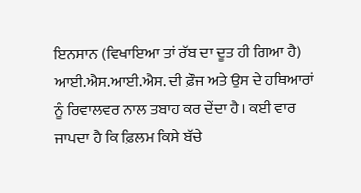ਇਨਸਾਨ (ਵਿਖਾਇਆ ਤਾਂ ਰੱਬ ਦਾ ਦੂਤ ਹੀ ਗਿਆ ਹੈ) ਆਈ.ਐਸ.ਆਈ.ਐਸ. ਦੀ ਫ਼ੌਜ ਅਤੇ ਉਸ ਦੇ ਹਥਿਆਰਾਂ ਨੂੰ ਰਿਵਾਲਵਰ ਨਾਲ ਤਬਾਹ ਕਰ ਦੇਂਦਾ ਹੈ। ਕਈ ਵਾਰ ਜਾਪਦਾ ਹੈ ਕਿ ਫ਼ਿਲਮ ਕਿਸੇ ਬੱਚੇ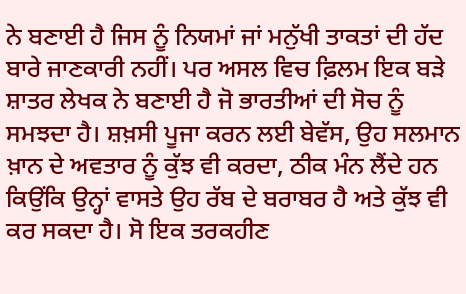ਨੇ ਬਣਾਈ ਹੈ ਜਿਸ ਨੂੰ ਨਿਯਮਾਂ ਜਾਂ ਮਨੁੱਖੀ ਤਾਕਤਾਂ ਦੀ ਹੱਦ ਬਾਰੇ ਜਾਣਕਾਰੀ ਨਹੀਂ। ਪਰ ਅਸਲ ਵਿਚ ਫ਼ਿਲਮ ਇਕ ਬੜੇ ਸ਼ਾਤਰ ਲੇਖਕ ਨੇ ਬਣਾਈ ਹੈ ਜੋ ਭਾਰਤੀਆਂ ਦੀ ਸੋਚ ਨੂੰ ਸਮਝਦਾ ਹੈ। ਸ਼ਖ਼ਸੀ ਪੂਜਾ ਕਰਨ ਲਈ ਬੇਵੱਸ, ਉਹ ਸਲਮਾਨ ਖ਼ਾਨ ਦੇ ਅਵਤਾਰ ਨੂੰ ਕੁੱਝ ਵੀ ਕਰਦਾ, ਠੀਕ ਮੰਨ ਲੈਂਦੇ ਹਨ ਕਿਉਂਕਿ ਉਨ੍ਹਾਂ ਵਾਸਤੇ ਉਹ ਰੱਬ ਦੇ ਬਰਾਬਰ ਹੈ ਅਤੇ ਕੁੱਝ ਵੀ ਕਰ ਸਕਦਾ ਹੈ। ਸੋ ਇਕ ਤਰਕਹੀਣ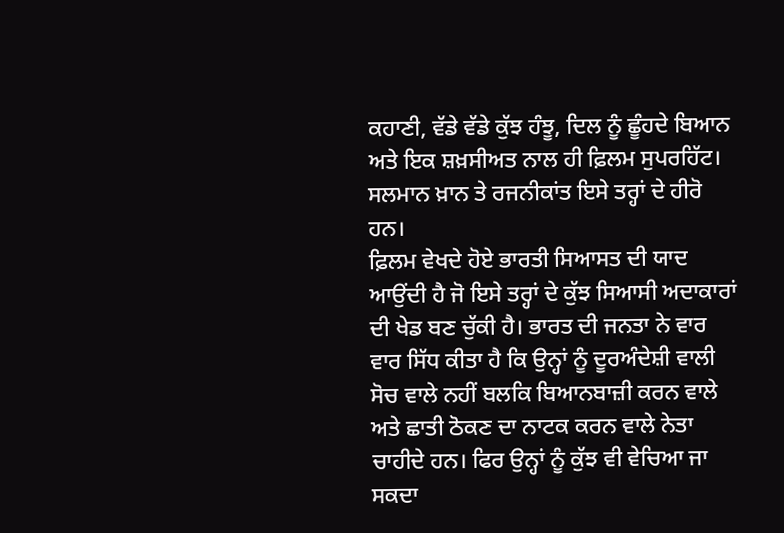ਕਹਾਣੀ, ਵੱਡੇ ਵੱਡੇ ਕੁੱਝ ਹੰਝੂ, ਦਿਲ ਨੂੰ ਛੂੰਹਦੇ ਬਿਆਨ ਅਤੇ ਇਕ ਸ਼ਖ਼ਸੀਅਤ ਨਾਲ ਹੀ ਫ਼ਿਲਮ ਸੁਪਰਹਿੱਟ। ਸਲਮਾਨ ਖ਼ਾਨ ਤੇ ਰਜਨੀਕਾਂਤ ਇਸੇ ਤਰ੍ਹਾਂ ਦੇ ਹੀਰੋ ਹਨ।
ਫ਼ਿਲਮ ਵੇਖਦੇ ਹੋਏ ਭਾਰਤੀ ਸਿਆਸਤ ਦੀ ਯਾਦ ਆਉਂਦੀ ਹੈ ਜੋ ਇਸੇ ਤਰ੍ਹਾਂ ਦੇ ਕੁੱਝ ਸਿਆਸੀ ਅਦਾਕਾਰਾਂ ਦੀ ਖੇਡ ਬਣ ਚੁੱਕੀ ਹੈ। ਭਾਰਤ ਦੀ ਜਨਤਾ ਨੇ ਵਾਰ ਵਾਰ ਸਿੱਧ ਕੀਤਾ ਹੈ ਕਿ ਉਨ੍ਹਾਂ ਨੂੰ ਦੂਰਅੰਦੇਸ਼ੀ ਵਾਲੀ ਸੋਚ ਵਾਲੇ ਨਹੀਂ ਬਲਕਿ ਬਿਆਨਬਾਜ਼ੀ ਕਰਨ ਵਾਲੇ ਅਤੇ ਛਾਤੀ ਠੋਕਣ ਦਾ ਨਾਟਕ ਕਰਨ ਵਾਲੇ ਨੇਤਾ ਚਾਹੀਦੇ ਹਨ। ਫਿਰ ਉਨ੍ਹਾਂ ਨੂੰ ਕੁੱਝ ਵੀ ਵੇਚਿਆ ਜਾ ਸਕਦਾ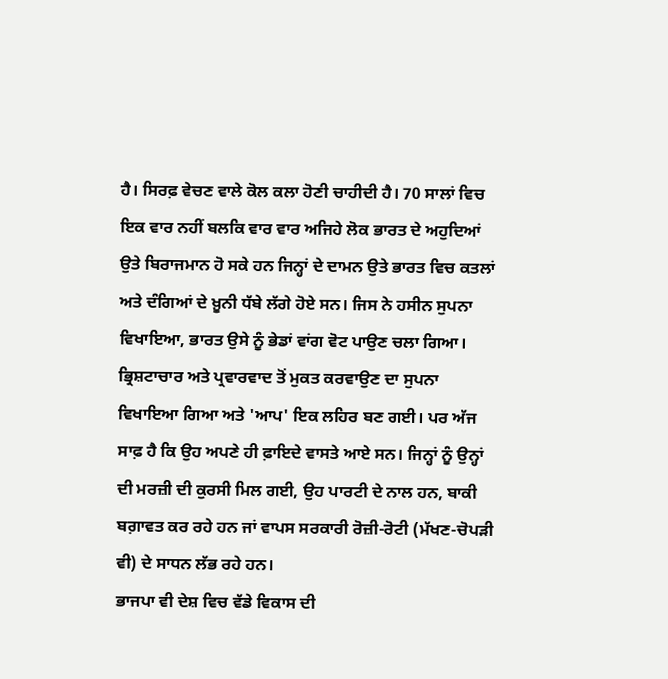ਹੈ। ਸਿਰਫ਼ ਵੇਚਣ ਵਾਲੇ ਕੋਲ ਕਲਾ ਹੋਣੀ ਚਾਹੀਦੀ ਹੈ। 70 ਸਾਲਾਂ ਵਿਚ ਇਕ ਵਾਰ ਨਹੀਂ ਬਲਕਿ ਵਾਰ ਵਾਰ ਅਜਿਹੇ ਲੋਕ ਭਾਰਤ ਦੇ ਅਹੁਦਿਆਂ ਉਤੇ ਬਿਰਾਜਮਾਨ ਹੋ ਸਕੇ ਹਨ ਜਿਨ੍ਹਾਂ ਦੇ ਦਾਮਨ ਉਤੇ ਭਾਰਤ ਵਿਚ ਕਤਲਾਂ ਅਤੇ ਦੰਗਿਆਂ ਦੇ ਖ਼ੂਨੀ ਧੱਬੇ ਲੱਗੇ ਹੋਏ ਸਨ। ਜਿਸ ਨੇ ਹਸੀਨ ਸੁਪਨਾ ਵਿਖਾਇਆ, ਭਾਰਤ ਉਸੇ ਨੂੰ ਭੇਡਾਂ ਵਾਂਗ ਵੋਟ ਪਾਉਣ ਚਲਾ ਗਿਆ। ਭ੍ਰਿਸ਼ਟਾਚਾਰ ਅਤੇ ਪ੍ਰਵਾਰਵਾਦ ਤੋਂ ਮੁਕਤ ਕਰਵਾਉਣ ਦਾ ਸੁਪਨਾ ਵਿਖਾਇਆ ਗਿਆ ਅਤੇ 'ਆਪ' ਇਕ ਲਹਿਰ ਬਣ ਗਈ। ਪਰ ਅੱਜ ਸਾਫ਼ ਹੈ ਕਿ ਉਹ ਅਪਣੇ ਹੀ ਫ਼ਾਇਦੇ ਵਾਸਤੇ ਆਏ ਸਨ। ਜਿਨ੍ਹਾਂ ਨੂੰ ਉਨ੍ਹਾਂ ਦੀ ਮਰਜ਼ੀ ਦੀ ਕੁਰਸੀ ਮਿਲ ਗਈ, ਉਹ ਪਾਰਟੀ ਦੇ ਨਾਲ ਹਨ, ਬਾਕੀ ਬਗ਼ਾਵਤ ਕਰ ਰਹੇ ਹਨ ਜਾਂ ਵਾਪਸ ਸਰਕਾਰੀ ਰੋਜ਼ੀ-ਰੋਟੀ (ਮੱਖਣ-ਚੋਪੜੀ ਵੀ) ਦੇ ਸਾਧਨ ਲੱਭ ਰਹੇ ਹਨ।
ਭਾਜਪਾ ਵੀ ਦੇਸ਼ ਵਿਚ ਵੱਡੇ ਵਿਕਾਸ ਦੀ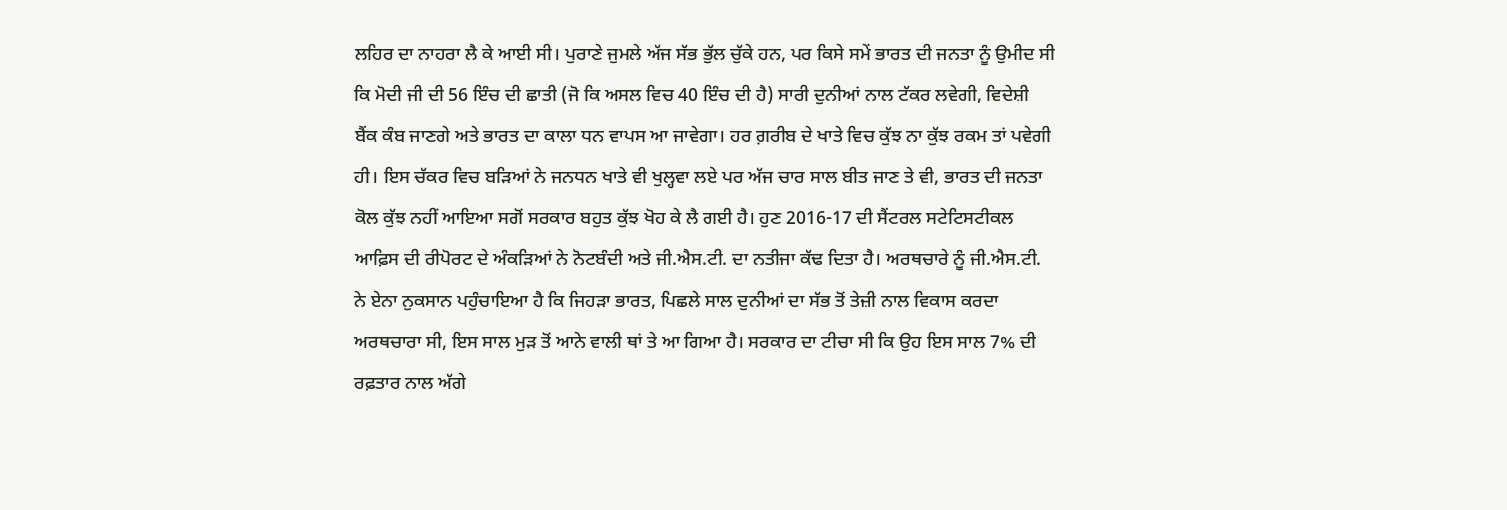ਲਹਿਰ ਦਾ ਨਾਹਰਾ ਲੈ ਕੇ ਆਈ ਸੀ। ਪੁਰਾਣੇ ਜੁਮਲੇ ਅੱਜ ਸੱਭ ਭੁੱਲ ਚੁੱਕੇ ਹਨ, ਪਰ ਕਿਸੇ ਸਮੇਂ ਭਾਰਤ ਦੀ ਜਨਤਾ ਨੂੰ ਉਮੀਦ ਸੀ ਕਿ ਮੋਦੀ ਜੀ ਦੀ 56 ਇੰਚ ਦੀ ਛਾਤੀ (ਜੋ ਕਿ ਅਸਲ ਵਿਚ 40 ਇੰਚ ਦੀ ਹੈ) ਸਾਰੀ ਦੁਨੀਆਂ ਨਾਲ ਟੱਕਰ ਲਵੇਗੀ, ਵਿਦੇਸ਼ੀ ਬੈਂਕ ਕੰਬ ਜਾਣਗੇ ਅਤੇ ਭਾਰਤ ਦਾ ਕਾਲਾ ਧਨ ਵਾਪਸ ਆ ਜਾਵੇਗਾ। ਹਰ ਗ਼ਰੀਬ ਦੇ ਖਾਤੇ ਵਿਚ ਕੁੱਝ ਨਾ ਕੁੱਝ ਰਕਮ ਤਾਂ ਪਵੇਗੀ ਹੀ। ਇਸ ਚੱਕਰ ਵਿਚ ਬੜਿਆਂ ਨੇ ਜਨਧਨ ਖਾਤੇ ਵੀ ਖੁਲ੍ਹਵਾ ਲਏ ਪਰ ਅੱਜ ਚਾਰ ਸਾਲ ਬੀਤ ਜਾਣ ਤੇ ਵੀ, ਭਾਰਤ ਦੀ ਜਨਤਾ ਕੋਲ ਕੁੱਝ ਨਹੀਂ ਆਇਆ ਸਗੋਂ ਸਰਕਾਰ ਬਹੁਤ ਕੁੱਝ ਖੋਹ ਕੇ ਲੈ ਗਈ ਹੈ। ਹੁਣ 2016-17 ਦੀ ਸੈਂਟਰਲ ਸਟੇਟਿਸਟੀਕਲ ਆਫ਼ਿਸ ਦੀ ਰੀਪੋਰਟ ਦੇ ਅੰਕੜਿਆਂ ਨੇ ਨੋਟਬੰਦੀ ਅਤੇ ਜੀ.ਐਸ.ਟੀ. ਦਾ ਨਤੀਜਾ ਕੱਢ ਦਿਤਾ ਹੈ। ਅਰਥਚਾਰੇ ਨੂੰ ਜੀ.ਐਸ.ਟੀ. ਨੇ ਏਨਾ ਨੁਕਸਾਨ ਪਹੁੰਚਾਇਆ ਹੈ ਕਿ ਜਿਹੜਾ ਭਾਰਤ, ਪਿਛਲੇ ਸਾਲ ਦੁਨੀਆਂ ਦਾ ਸੱਭ ਤੋਂ ਤੇਜ਼ੀ ਨਾਲ ਵਿਕਾਸ ਕਰਦਾ ਅਰਥਚਾਰਾ ਸੀ, ਇਸ ਸਾਲ ਮੁੜ ਤੋਂ ਆਨੇ ਵਾਲੀ ਥਾਂ ਤੇ ਆ ਗਿਆ ਹੈ। ਸਰਕਾਰ ਦਾ ਟੀਚਾ ਸੀ ਕਿ ਉਹ ਇਸ ਸਾਲ 7% ਦੀ ਰਫ਼ਤਾਰ ਨਾਲ ਅੱਗੇ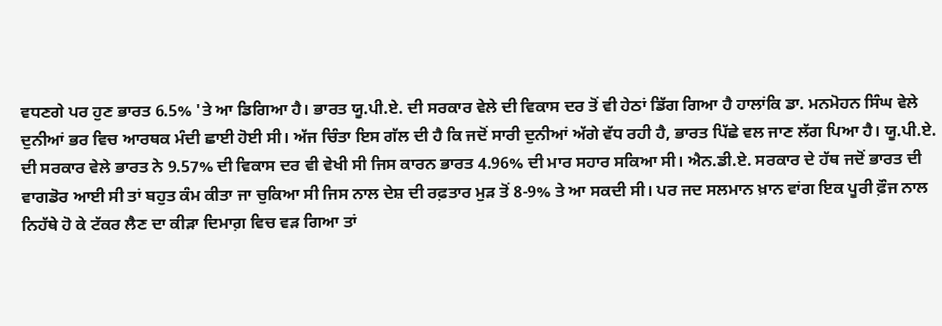ਵਧਣਗੇ ਪਰ ਹੁਣ ਭਾਰਤ 6.5% 'ਤੇ ਆ ਡਿਗਿਆ ਹੈ। ਭਾਰਤ ਯੂ.ਪੀ.ਏ. ਦੀ ਸਰਕਾਰ ਵੇਲੇ ਦੀ ਵਿਕਾਸ ਦਰ ਤੋਂ ਵੀ ਹੇਠਾਂ ਡਿੱਗ ਗਿਆ ਹੈ ਹਾਲਾਂਕਿ ਡਾ. ਮਨਮੋਹਨ ਸਿੰਘ ਵੇਲੇ ਦੁਨੀਆਂ ਭਰ ਵਿਚ ਆਰਥਕ ਮੰਦੀ ਛਾਈ ਹੋਈ ਸੀ। ਅੱਜ ਚਿੰਤਾ ਇਸ ਗੱਲ ਦੀ ਹੈ ਕਿ ਜਦੋਂ ਸਾਰੀ ਦੁਨੀਆਂ ਅੱਗੇ ਵੱਧ ਰਹੀ ਹੈ, ਭਾਰਤ ਪਿੱਛੇ ਵਲ ਜਾਣ ਲੱਗ ਪਿਆ ਹੈ। ਯੂ.ਪੀ.ਏ. ਦੀ ਸਰਕਾਰ ਵੇਲੇ ਭਾਰਤ ਨੇ 9.57% ਦੀ ਵਿਕਾਸ ਦਰ ਵੀ ਵੇਖੀ ਸੀ ਜਿਸ ਕਾਰਨ ਭਾਰਤ 4.96% ਦੀ ਮਾਰ ਸਹਾਰ ਸਕਿਆ ਸੀ। ਐਨ.ਡੀ.ਏ. ਸਰਕਾਰ ਦੇ ਹੱਥ ਜਦੋਂ ਭਾਰਤ ਦੀ ਵਾਗਡੋਰ ਆਈ ਸੀ ਤਾਂ ਬਹੁਤ ਕੰਮ ਕੀਤਾ ਜਾ ਚੁਕਿਆ ਸੀ ਜਿਸ ਨਾਲ ਦੇਸ਼ ਦੀ ਰਫ਼ਤਾਰ ਮੁੜ ਤੋਂ 8-9% ਤੇ ਆ ਸਕਦੀ ਸੀ। ਪਰ ਜਦ ਸਲਮਾਨ ਖ਼ਾਨ ਵਾਂਗ ਇਕ ਪੂਰੀ ਫ਼ੌਜ ਨਾਲ ਨਿਹੱਥੇ ਹੋ ਕੇ ਟੱਕਰ ਲੈਣ ਦਾ ਕੀੜਾ ਦਿਮਾਗ਼ ਵਿਚ ਵੜ ਗਿਆ ਤਾਂ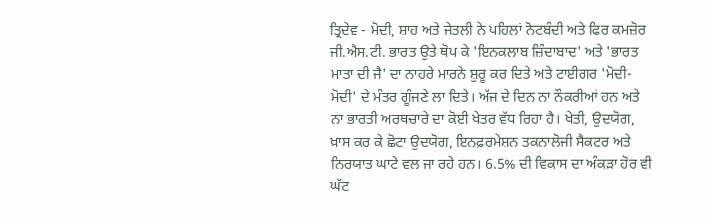ਤ੍ਰਿਦੇਵ - ਮੋਦੀ, ਸ਼ਾਹ ਅਤੇ ਜੇਤਲੀ ਨੇ ਪਹਿਲਾਂ ਨੋਟਬੰਦੀ ਅਤੇ ਫਿਰ ਕਮਜ਼ੋਰ ਜੀ.ਐਸ.ਟੀ. ਭਾਰਤ ਉਤੇ ਥੋਪ ਕੇ 'ਇਨਕਲਾਬ ਜ਼ਿੰਦਾਬਾਦ' ਅਤੇ 'ਭਾਰਤ ਮਾਤਾ ਦੀ ਜੈ' ਦਾ ਨਾਹਰੇ ਮਾਰਨੇ ਸ਼ੁਰੂ ਕਰ ਦਿਤੇ ਅਤੇ ਟਾਈਗਰ 'ਮੋਦੀ-ਮੋਦੀ' ਦੇ ਮੰਤਰ ਗੂੰਜਣੇ ਲਾ ਦਿਤੇ। ਅੱਜ ਦੇ ਦਿਨ ਨਾ ਨੌਕਰੀਆਂ ਹਨ ਅਤੇ ਨਾ ਭਾਰਤੀ ਅਰਥਚਾਰੇ ਦਾ ਕੋਈ ਖੇਤਰ ਵੱਧ ਰਿਹਾ ਹੈ। ਖੇਤੀ, ਉਦਯੋਗ, ਖ਼ਾਸ ਕਰ ਕੇ ਛੋਟਾ ਉਦਯੋਗ, ਇਨਫ਼ਰਮੇਸ਼ਨ ਤਕਨਾਲੋਜੀ ਸੈਕਟਰ ਅਤੇ ਨਿਰਯਾਤ ਘਾਟੇ ਵਲ ਜਾ ਰਹੇ ਹਨ। 6.5% ਦੀ ਵਿਕਾਸ ਦਾ ਅੰਕੜਾ ਹੋਰ ਵੀ ਘੱਟ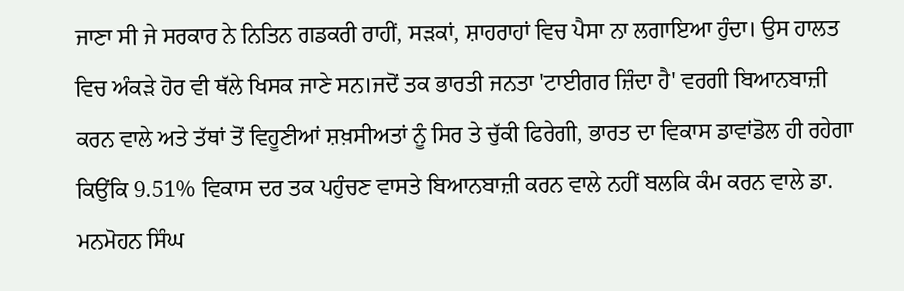ਜਾਣਾ ਸੀ ਜੇ ਸਰਕਾਰ ਨੇ ਨਿਤਿਨ ਗਡਕਰੀ ਰਾਹੀਂ, ਸੜਕਾਂ, ਸ਼ਾਹਰਾਹਾਂ ਵਿਚ ਪੈਸਾ ਨਾ ਲਗਾਇਆ ਹੁੰਦਾ। ਉਸ ਹਾਲਤ ਵਿਚ ਅੰਕੜੇ ਹੋਰ ਵੀ ਥੱਲੇ ਖਿਸਕ ਜਾਣੇ ਸਨ।ਜਦੋਂ ਤਕ ਭਾਰਤੀ ਜਨਤਾ 'ਟਾਈਗਰ ਜ਼ਿੰਦਾ ਹੈ' ਵਰਗੀ ਬਿਆਨਬਾਜ਼ੀ ਕਰਨ ਵਾਲੇ ਅਤੇ ਤੱਥਾਂ ਤੋਂ ਵਿਹੂਣੀਆਂ ਸ਼ਖ਼ਸੀਅਤਾਂ ਨੂੰ ਸਿਰ ਤੇ ਚੁੱਕੀ ਫਿਰੇਗੀ, ਭਾਰਤ ਦਾ ਵਿਕਾਸ ਡਾਵਾਂਡੋਲ ਹੀ ਰਹੇਗਾ ਕਿਉਂਕਿ 9.51% ਵਿਕਾਸ ਦਰ ਤਕ ਪਹੁੰਚਣ ਵਾਸਤੇ ਬਿਆਨਬਾਜ਼ੀ ਕਰਨ ਵਾਲੇ ਨਹੀਂ ਬਲਕਿ ਕੰਮ ਕਰਨ ਵਾਲੇ ਡਾ. ਮਨਮੋਹਨ ਸਿੰਘ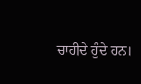ਚਾਹੀਦੇ ਹੁੰਦੇ ਹਨ।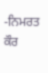-ਨਿਮਰਤ ਕੌਰ